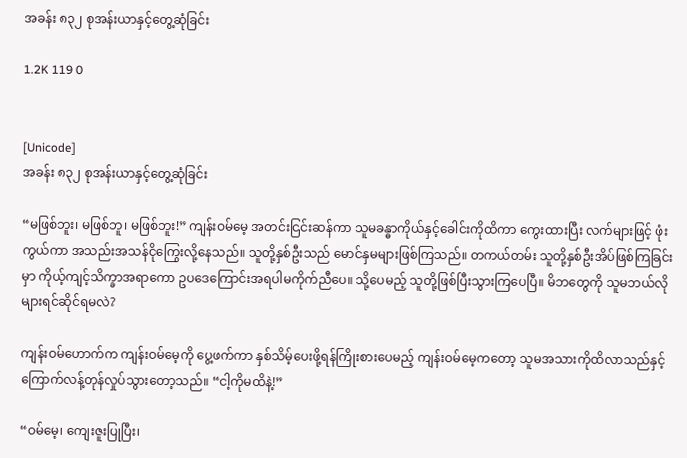အခန်း ၈၃၂ စုအန်းယာနှင့်တွေ့ဆုံခြင်း

1.2K 119 0


[Unicode]
အခန်း ၈၃၂ စုအန်းယာနှင့်တွေ့ဆုံခြင်း

“မဖြစ်ဘူး၊ မဖြစ်ဘူ၊ မဖြစ်ဘူး!” ကျန်းဝမ်မေ့ အတင်းငြင်းဆန်ကာ သူမခန္ဓာကိုယ်နှင့်ခေါင်းကိုထိကာ ကွေးထားပြီး လက်များဖြင့် ဖုံးကွယ်ကာ အသည်းအသန်ငိုကြွေးလို့နေသည်။ သူတို့နှစ်ဦးသည် မောင်နှမများဖြစ်ကြသည်။ တကယ်တမ်း သူတို့နှစ်ဦးအိပ်ဖြစ်ကြခြင်းမှာ ကိုယ့်ကျင့်သိက္ခာအရာကော ဥပဒေကြောင်းအရပါမကိုက်ညီပေ။ သို့ပေမည့် သူတို့ဖြစ်ပြီးသွားကြပေပြီ။ မိဘတွေကို သူမဘယ်လိုများရင်ဆိုင်ရမလဲ?

ကျန်းဝမ်ဟောက်က ကျန်းဝမ်မေ့ကို ပွေ့ဖက်ကာ နှစ်သိမ့်ပေးဖို့ရန်ကြိုးစားပေမည့် ကျန်းဝမ်မေ့ကတော့ သူမအသားကိုထိလာသည်နှင့် ကြောက်လန့်တုန်လှုပ်သွားတော့သည်။ “ငါ့ကိုမထိနဲ့!”

“ဝမ်မေ့၊ ကျေးဇူးပြုပြီး၊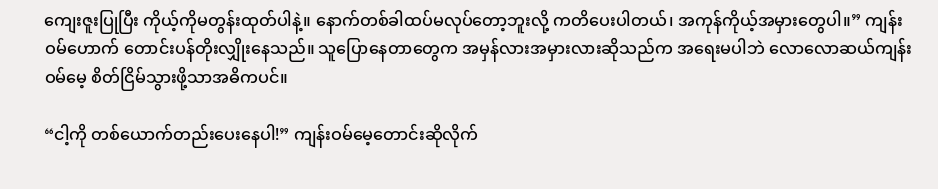ကျေးဇူးပြုပြီး ကိုယ့်ကိုမတွန်းထုတ်ပါနဲ့။ နောက်တစ်ခါထပ်မလုပ်တော့ဘူးလို့ ကတိပေးပါတယ်၊ အကုန်ကိုယ့်အမှားတွေပါ။” ကျန်းဝမ်ဟောက် တောင်းပန်တိုးလျှိုးနေသည်။ သူပြောနေတာတွေက အမှန်လားအမှားလားဆိုသည်က အရေးမပါဘဲ လောလောဆယ်ကျန်းဝမ်မေ့ စိတ်ငြိမ်သွားဖို့သာအဓိကပင်။

“ငါ့ကို တစ်ယောက်တည်းပေးနေပါ!” ကျန်းဝမ်မေ့တောင်းဆိုလိုက်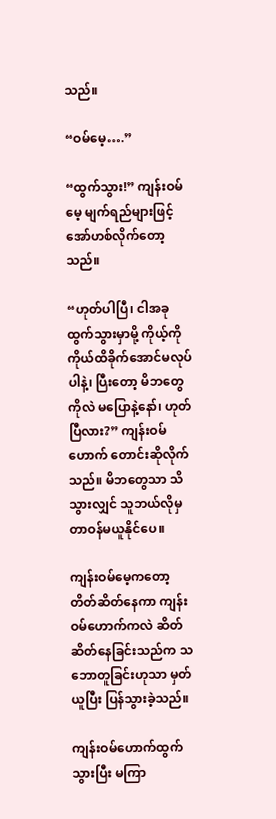သည်။

“ဝမ်မေ့….”

“ထွက်သွား!” ကျန်းဝမ်မေ့ မျက်ရည်များဖြင့်အော်ဟစ်လိုက်တော့သည်။

“ဟုတ်ပါပြီ၊ ငါအခုထွက်သွားမှာမို့ ကိုယ့်ကိုကိုယ်ထိခိုက်အောင်မလုပ်ပါနဲ့၊ ပြီးတော့ မိဘတွေကိုလဲ မပြောနဲ့နော်၊ ဟုတ်ပြီလား?” ကျန်းဝမ်ဟောက် တောင်းဆိုလိုက်သည်။ မိဘတွေသာ သိသွားလျှင် သူဘယ်လိုမှတာဝန်မယူနိုင်ပေ။

ကျန်းဝမ်မေ့ကတော့ တိတ်ဆိတ်နေကာ ကျန်းဝမ်ဟောက်ကလဲ ဆိတ်ဆိတ်နေခြင်းသည်က သဘောတူခြင်းဟုသာ မှတ်ယူပြီး ပြန်သွားခဲ့သည်။

ကျန်းဝမ်ဟောက်ထွက်သွားပြီး မကြာ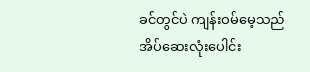ခင်တွင်ပဲ ကျန်းဝမ်မေ့သည် အိပ်ဆေးလုံးပေါင်း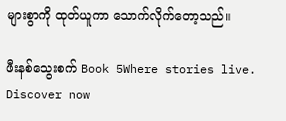များစွာကို ထုတ်ယူကာ သောက်လိုက်တော့သည်။

ဖီးနစ်သွေးစက် Book 5Where stories live. Discover now